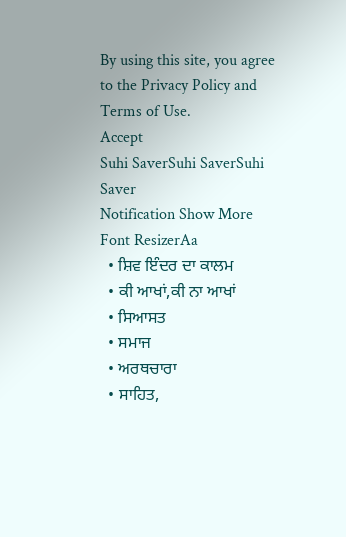By using this site, you agree to the Privacy Policy and Terms of Use.
Accept
Suhi SaverSuhi SaverSuhi Saver
Notification Show More
Font ResizerAa
  • ਸ਼ਿਵ ਇੰਦਰ ਦਾ ਕਾਲਮ
  • ਕੀ ਆਖਾਂ,ਕੀ ਨਾ ਆਖਾਂ
  • ਸਿਆਸਤ
  • ਸਮਾਜ
  • ਅਰਥਚਾਰਾ
  • ਸਾਹਿਤ,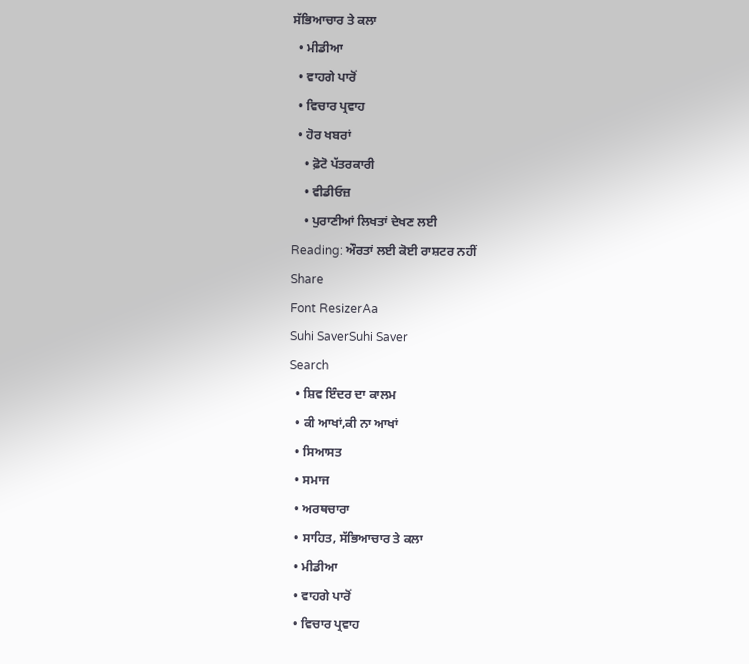ਸੱਭਿਆਚਾਰ ਤੇ ਕਲਾ
  • ਮੀਡੀਆ
  • ਵਾਹਗੇ ਪਾਰੋਂ
  • ਵਿਚਾਰ ਪ੍ਰਵਾਹ
  • ਹੋਰ ਖਬਰਾਂ
    • ਫ਼ੋਟੋ ਪੱਤਰਕਾਰੀ
    • ਵੀਡੀਓਜ਼
    • ਪੁਰਾਣੀਆਂ ਲਿਖਤਾਂ ਦੇਖਣ ਲਈ
Reading: ਔਰਤਾਂ ਲਈ ਕੋਈ ਰਾਸ਼ਟਰ ਨਹੀਂ
Share
Font ResizerAa
Suhi SaverSuhi Saver
Search
  • ਸ਼ਿਵ ਇੰਦਰ ਦਾ ਕਾਲਮ
  • ਕੀ ਆਖਾਂ,ਕੀ ਨਾ ਆਖਾਂ
  • ਸਿਆਸਤ
  • ਸਮਾਜ
  • ਅਰਥਚਾਰਾ
  • ਸਾਹਿਤ, ਸੱਭਿਆਚਾਰ ਤੇ ਕਲਾ
  • ਮੀਡੀਆ
  • ਵਾਹਗੇ ਪਾਰੋਂ
  • ਵਿਚਾਰ ਪ੍ਰਵਾਹ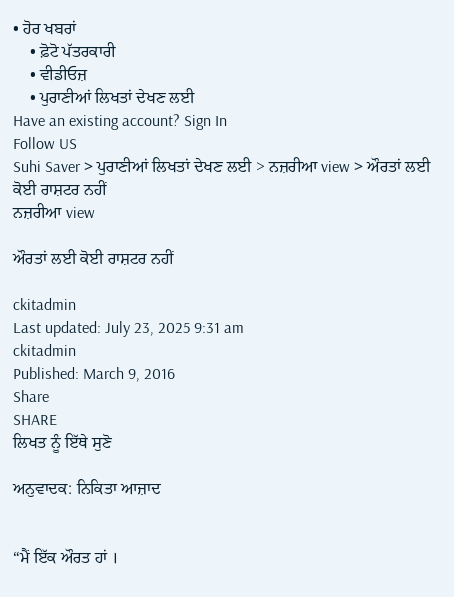• ਹੋਰ ਖਬਰਾਂ
    • ਫ਼ੋਟੋ ਪੱਤਰਕਾਰੀ
    • ਵੀਡੀਓਜ਼
    • ਪੁਰਾਣੀਆਂ ਲਿਖਤਾਂ ਦੇਖਣ ਲਈ
Have an existing account? Sign In
Follow US
Suhi Saver > ਪੁਰਾਣੀਆਂ ਲਿਖਤਾਂ ਦੇਖਣ ਲਈ > ਨਜ਼ਰੀਆ view > ਔਰਤਾਂ ਲਈ ਕੋਈ ਰਾਸ਼ਟਰ ਨਹੀਂ
ਨਜ਼ਰੀਆ view

ਔਰਤਾਂ ਲਈ ਕੋਈ ਰਾਸ਼ਟਰ ਨਹੀਂ

ckitadmin
Last updated: July 23, 2025 9:31 am
ckitadmin
Published: March 9, 2016
Share
SHARE
ਲਿਖਤ ਨੂੰ ਇੱਥੇ ਸੁਣੋ

ਅਨੁਵਾਦਕ: ਨਿਕਿਤਾ ਆਜ਼ਾਦ


“ਮੈਂ ਇੱਕ ਔਰਤ ਹਾਂ ।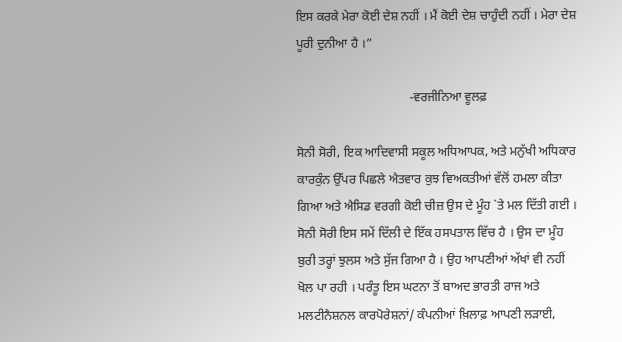ਇਸ ਕਰਕੇ ਮੇਰਾ ਕੋਈ ਦੇਸ਼ ਨਹੀਂ । ਮੈਂ ਕੋਈ ਦੇਸ਼ ਚਾਹੁੰਦੀ ਨਹੀਂ । ਮੇਰਾ ਦੇਸ਼ ਪੂਰੀ ਦੁਨੀਆ ਹੈ ।”

                                    -ਵਰਜੀਨਿਆ ਵੂਲਫ਼

ਸੋਨੀ ਸੋਰੀ, ਇਕ ਆਦਿਵਾਸੀ ਸਕੂਲ ਅਧਿਆਪਕ, ਅਤੇ ਮਨੁੱਖੀ ਅਧਿਕਾਰ ਕਾਰਕੁੰਨ ਉੱਪਰ ਪਿਛਲੇ ਐਤਵਾਰ ਕੁਝ ਵਿਅਕਤੀਆਂ ਵੱਲੋਂ ਹਮਲਾ ਕੀਤਾ ਗਿਆ ਅਤੇ ਐਸਿਡ ਵਰਗੀ ਕੋਈ ਚੀਜ਼ ਉਸ ਦੇ ਮੂੰਹ `ਤੇ ਮਲ ਦਿੱਤੀ ਗਈ । ਸੋਨੀ ਸੋਰੀ ਇਸ ਸਮੇਂ ਦਿੱਲੀ ਦੇ ਇੱਕ ਹਸਪਤਾਲ ਵਿੱਚ ਹੈ । ਉਸ ਦਾ ਮੂੰਹ ਬੁਰੀ ਤਰ੍ਹਾਂ ਝੁਲਸ ਅਤੇ ਸੁੱਜ ਗਿਆ ਹੈ । ਉਹ ਆਪਣੀਆਂ ਅੱਖਾਂ ਵੀ ਨਹੀਂ ਖੋਲ ਪਾ ਰਹੀ । ਪਰੰਤੂ ਇਸ ਘਟਨਾ ਤੋਂ ਬਾਅਦ ਭਾਰਤੀ ਰਾਜ ਅਤੇ ਮਲਟੀਨੈਸ਼ਨਲ ਕਾਰਪੋਰੇਸ਼ਨਾਂ/ ਕੰਪਨੀਆਂ ਖ਼ਿਲਾਫ਼ ਆਪਣੀ ਲੜਾਈ,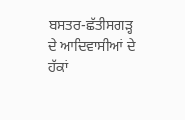ਬਸਤਰ-ਛੱਤੀਸਗੜ੍ਹ ਦੇ ਆਦਿਵਾਸੀਆਂ ਦੇ ਹੱਕਾਂ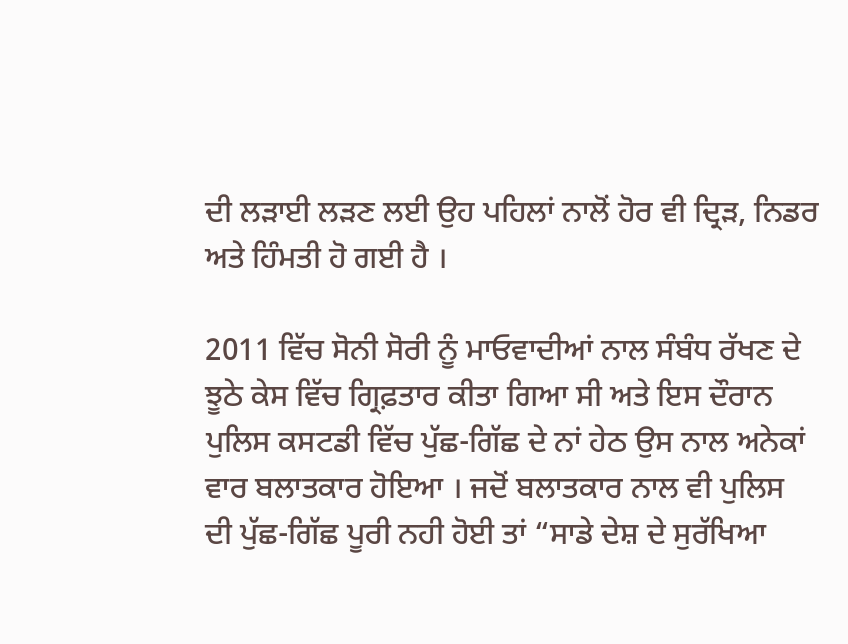ਦੀ ਲੜਾਈ ਲੜਣ ਲਈ ਉਹ ਪਹਿਲਾਂ ਨਾਲੋਂ ਹੋਰ ਵੀ ਦ੍ਰਿੜ, ਨਿਡਰ ਅਤੇ ਹਿੰਮਤੀ ਹੋ ਗਈ ਹੈ ।

2011 ਵਿੱਚ ਸੋਨੀ ਸੋਰੀ ਨੂੰ ਮਾਓਵਾਦੀਆਂ ਨਾਲ ਸੰਬੰਧ ਰੱਖਣ ਦੇ ਝੂਠੇ ਕੇਸ ਵਿੱਚ ਗ੍ਰਿਫ਼ਤਾਰ ਕੀਤਾ ਗਿਆ ਸੀ ਅਤੇ ਇਸ ਦੌਰਾਨ ਪੁਲਿਸ ਕਸਟਡੀ ਵਿੱਚ ਪੁੱਛ-ਗਿੱਛ ਦੇ ਨਾਂ ਹੇਠ ਉਸ ਨਾਲ ਅਨੇਕਾਂ ਵਾਰ ਬਲਾਤਕਾਰ ਹੋਇਆ । ਜਦੋਂ ਬਲਾਤਕਾਰ ਨਾਲ ਵੀ ਪੁਲਿਸ ਦੀ ਪੁੱਛ-ਗਿੱਛ ਪੂਰੀ ਨਹੀ ਹੋਈ ਤਾਂ “ਸਾਡੇ ਦੇਸ਼ ਦੇ ਸੁਰੱਖਿਆ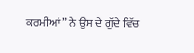ਕਰਮੀਆਂ” ਨੇ ਉਸ ਦੇ ਗੁੱਦੇ ਵਿੱਚ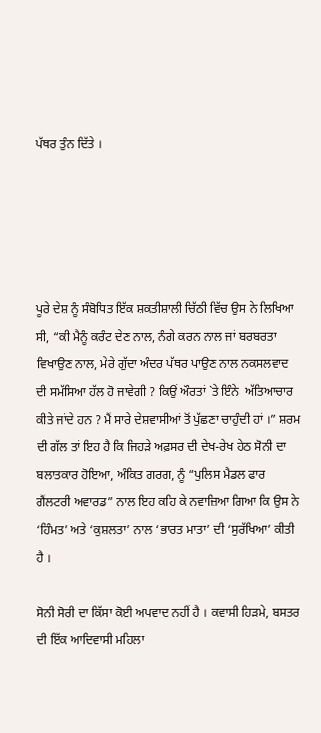ਪੱਥਰ ਤੁੰਨ ਦਿੱਤੇ ।





ਪੂਰੇ ਦੇਸ਼ ਨੂੰ ਸੰਬੋਧਿਤ ਇੱਕ ਸ਼ਕਤੀਸ਼ਾਲੀ ਚਿੱਠੀ ਵਿੱਚ ਉਸ ਨੇ ਲਿਖਿਆ ਸੀ, “ਕੀ ਮੈਨੂੰ ਕਰੰਟ ਦੇਣ ਨਾਲ, ਨੰਗੇ ਕਰਨ ਨਾਲ ਜਾਂ ਬਰਬਰਤਾ ਵਿਖਾਉਣ ਨਾਲ, ਮੇਰੇ ਗੁੱਦਾ ਅੰਦਰ ਪੱਥਰ ਪਾਉਣ ਨਾਲ ਨਕਸਲਵਾਦ ਦੀ ਸਮੱਸਿਆ ਹੱਲ ਹੋ ਜਾਵੇਗੀ ? ਕਿਉਂ ਔਰਤਾਂ `ਤੇ ਇੰਨੇ  ਅੱਤਿਆਚਾਰ ਕੀਤੇ ਜਾਂਦੇ ਹਨ ? ਮੈਂ ਸਾਰੇ ਦੇਸ਼ਵਾਸੀਆਂ ਤੋਂ ਪੁੱਛਣਾ ਚਾਹੁੰਦੀ ਹਾਂ ।” ਸ਼ਰਮ ਦੀ ਗੱਲ ਤਾਂ ਇਹ ਹੈ ਕਿ ਜਿਹੜੇ ਅਫ਼ਸਰ ਦੀ ਦੇਖ-ਰੇਖ ਹੇਠ ਸੋਨੀ ਦਾ ਬਲਾਤਕਾਰ ਹੋਇਆ, ਅੰਕਿਤ ਗਰਗ, ਨੂੰ “ਪੁਲਿਸ ਮੈਡਲ ਫਾਰ ਗੈਂਲਟਰੀ ਅਵਾਰਡ” ਨਾਲ ਇਹ ਕਹਿ ਕੇ ਨਵਾਜ਼ਿਆ ਗਿਆ ਕਿ ਉਸ ਨੇ ‘ਹਿੰਮਤ’ ਅਤੇ ‘ਕੁਸ਼ਲਤਾ’ ਨਾਲ ‘ਭਾਰਤ ਮਾਤਾ’ ਦੀ ‘ਸੁਰੱਖਿਆ’ ਕੀਤੀ ਹੈ ।

ਸੋਨੀ ਸੋਰੀ ਦਾ ਕਿੱਸਾ ਕੋਈ ਅਪਵਾਦ ਨਹੀਂ ਹੈ । ਕਵਾਸੀ ਹਿੜਮੇ, ਬਸਤਰ ਦੀ ਇੱਕ ਆਦਿਵਾਸੀ ਮਹਿਲਾ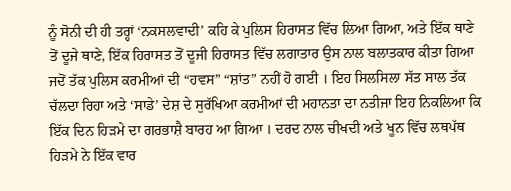ਨੂੰ ਸੋਨੀ ਦੀ ਹੀ ਤਰ੍ਹਾਂ ‘ਨਕਸਲਵਾਦੀ’ ਕਹਿ ਕੇ ਪੁਲਿਸ ਹਿਰਾਸਤ ਵਿੱਚ ਲਿਆ ਗਿਆ, ਅਤੇ ਇੱਕ ਥਾਣੇ ਤੋਂ ਦੂਜੇ ਥਾਣੇ, ਇੱਕ ਹਿਰਾਸਤ ਤੋਂ ਦੂਜੀ ਹਿਰਾਸਤ ਵਿੱਚ ਲਗਾਤਾਰ ਉਸ ਨਾਲ ਬਲਾਤਕਾਰ ਕੀਤਾ ਗਿਆ ਜਦੋਂ ਤੱਕ ਪੁਲਿਸ ਕਰਮੀਆਂ ਦੀ “ਹਵਸ” “ਸ਼ਾਂਤ” ਨਹੀਂ ਹੋ ਗਈ । ਇਹ ਸਿਲਸਿਲਾ ਸੱਤ ਸਾਲ ਤੱਕ ਚੱਲਦਾ ਰਿਹਾ ਅਤੇ ‘ਸਾਡੇ’ ਦੇਸ਼ ਦੇ ਸੁਰੱਖਿਆ ਕਰਮੀਆਂ ਦੀ ਮਹਾਨਤਾ ਦਾ ਨਤੀਜਾ ਇਹ ਨਿਕਲਿਆ ਕਿ ਇੱਕ ਦਿਨ ਹਿੜਮੇ ਦਾ ਗਰਭਾਸ਼ੈ ਬਾਰਹ ਆ ਗਿਆ । ਦਰਦ ਨਾਲ ਚੀਖਦੀ ਅਤੇ ਖੂਨ ਵਿੱਚ ਲਥਪੱਥ ਹਿੜਮੇ ਨੇ ਇੱਕ ਵਾਰ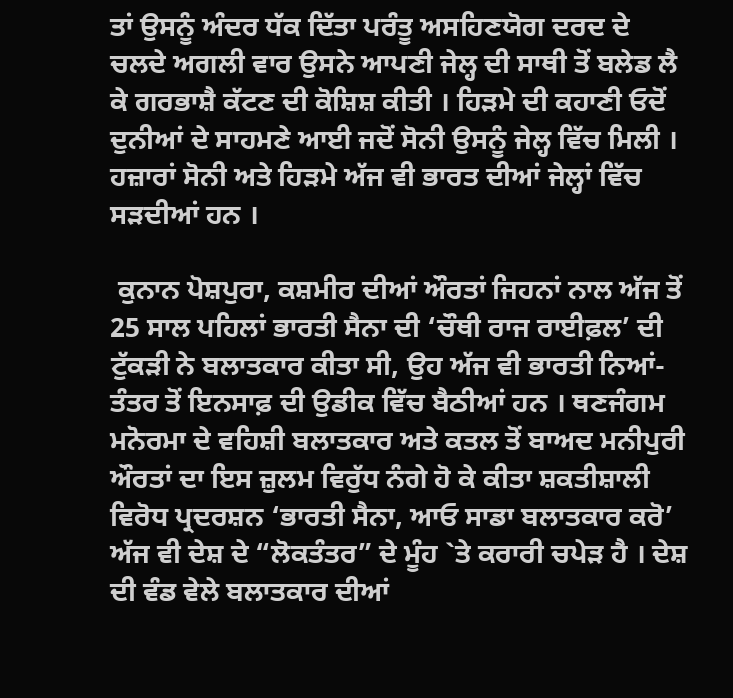ਤਾਂ ਉਸਨੂੰ ਅੰਦਰ ਧੱਕ ਦਿੱਤਾ ਪਰੰਤੂ ਅਸਹਿਣਯੋਗ ਦਰਦ ਦੇ ਚਲਦੇ ਅਗਲੀ ਵਾਰ ਉਸਨੇ ਆਪਣੀ ਜੇਲ੍ਹ ਦੀ ਸਾਥੀ ਤੋਂ ਬਲੇਡ ਲੈ ਕੇ ਗਰਭਾਸ਼ੈ ਕੱਟਣ ਦੀ ਕੋਸ਼ਿਸ਼ ਕੀਤੀ । ਹਿੜਮੇ ਦੀ ਕਹਾਣੀ ਓਦੋਂ ਦੁਨੀਆਂ ਦੇ ਸਾਹਮਣੇ ਆਈ ਜਦੋਂ ਸੋਨੀ ਉਸਨੂੰ ਜੇਲ੍ਹ ਵਿੱਚ ਮਿਲੀ । ਹਜ਼ਾਰਾਂ ਸੋਨੀ ਅਤੇ ਹਿੜਮੇ ਅੱਜ ਵੀ ਭਾਰਤ ਦੀਆਂ ਜੇਲ੍ਹਾਂ ਵਿੱਚ ਸੜਦੀਆਂ ਹਨ ।

 ਕੁਨਾਨ ਪੋਸ਼ਪੁਰਾ, ਕਸ਼ਮੀਰ ਦੀਆਂ ਔਰਤਾਂ ਜਿਹਨਾਂ ਨਾਲ ਅੱਜ ਤੋਂ 25 ਸਾਲ ਪਹਿਲਾਂ ਭਾਰਤੀ ਸੈਨਾ ਦੀ ‘ਚੌਥੀ ਰਾਜ ਰਾਈਫ਼ਲ’ ਦੀ ਟੁੱਕੜੀ ਨੇ ਬਲਾਤਕਾਰ ਕੀਤਾ ਸੀ, ਉਹ ਅੱਜ ਵੀ ਭਾਰਤੀ ਨਿਆਂ-ਤੰਤਰ ਤੋਂ ਇਨਸਾਫ਼ ਦੀ ਉਡੀਕ ਵਿੱਚ ਬੈਠੀਆਂ ਹਨ । ਥਣਜੰਗਮ ਮਨੋਰਮਾ ਦੇ ਵਹਿਸ਼ੀ ਬਲਾਤਕਾਰ ਅਤੇ ਕਤਲ ਤੋਂ ਬਾਅਦ ਮਨੀਪੁਰੀ ਔਰਤਾਂ ਦਾ ਇਸ ਜ਼ੁਲਮ ਵਿਰੁੱਧ ਨੰਗੇ ਹੋ ਕੇ ਕੀਤਾ ਸ਼ਕਤੀਸ਼ਾਲੀ ਵਿਰੋਧ ਪ੍ਰਦਰਸ਼ਨ ‘ਭਾਰਤੀ ਸੈਨਾ, ਆਓ ਸਾਡਾ ਬਲਾਤਕਾਰ ਕਰੋ’ ਅੱਜ ਵੀ ਦੇਸ਼ ਦੇ “ਲੋਕਤੰਤਰ” ਦੇ ਮੂੰਹ `ਤੇ ਕਰਾਰੀ ਚਪੇੜ ਹੈ । ਦੇਸ਼ ਦੀ ਵੰਡ ਵੇਲੇ ਬਲਾਤਕਾਰ ਦੀਆਂ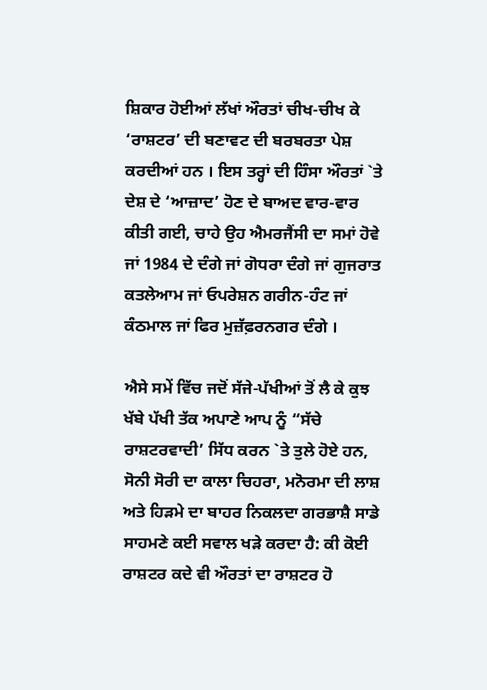ਸ਼ਿਕਾਰ ਹੋਈਆਂ ਲੱਖਾਂ ਔਰਤਾਂ ਚੀਖ-ਚੀਖ ਕੇ ‘ਰਾਸ਼ਟਰ’ ਦੀ ਬਣਾਵਟ ਦੀ ਬਰਬਰਤਾ ਪੇਸ਼ ਕਰਦੀਆਂ ਹਨ । ਇਸ ਤਰ੍ਹਾਂ ਦੀ ਹਿੰਸਾ ਔਰਤਾਂ `ਤੇ ਦੇਸ਼ ਦੇ ‘ਆਜ਼ਾਦ’ ਹੋਣ ਦੇ ਬਾਅਦ ਵਾਰ-ਵਾਰ ਕੀਤੀ ਗਈ, ਚਾਹੇ ਉਹ ਐਮਰਜੈਂਸੀ ਦਾ ਸਮਾਂ ਹੋਵੇ ਜਾਂ 1984 ਦੇ ਦੰਗੇ ਜਾਂ ਗੋਧਰਾ ਦੰਗੇ ਜਾਂ ਗੁਜਰਾਤ ਕਤਲੇਆਮ ਜਾਂ ਓਪਰੇਸ਼ਨ ਗਰੀਨ-ਹੰਟ ਜਾਂ ਕੰਠਮਾਲ ਜਾਂ ਫਿਰ ਮੁਜ਼ੱਫ਼ਰਨਗਰ ਦੰਗੇ ।

ਐਸੇ ਸਮੇਂ ਵਿੱਚ ਜਦੋਂ ਸੱਜੇ-ਪੱਖੀਆਂ ਤੋਂ ਲੈ ਕੇ ਕੁਝ ਖੱਬੇ ਪੱਖੀ ਤੱਕ ਅਪਾਣੇ ਆਪ ਨੂੰ “ਸੱਚੇ ਰਾਸ਼ਟਰਵਾਦੀ’ ਸਿੱਧ ਕਰਨ `ਤੇ ਤੁਲੇ ਹੋਏ ਹਨ, ਸੋਨੀ ਸੋਰੀ ਦਾ ਕਾਲਾ ਚਿਹਰਾ, ਮਨੋਰਮਾ ਦੀ ਲਾਸ਼ ਅਤੇ ਹਿੜਮੇ ਦਾ ਬਾਹਰ ਨਿਕਲਦਾ ਗਰਭਾਸ਼ੈ ਸਾਡੇ ਸਾਹਮਣੇ ਕਈ ਸਵਾਲ ਖੜੇ ਕਰਦਾ ਹੈ: ਕੀ ਕੋਈ ਰਾਸ਼ਟਰ ਕਦੇ ਵੀ ਔਰਤਾਂ ਦਾ ਰਾਸ਼ਟਰ ਹੋ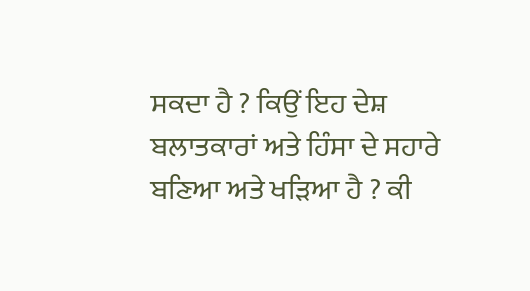ਸਕਦਾ ਹੈ ? ਕਿਉਂ ਇਹ ਦੇਸ਼ ਬਲਾਤਕਾਰਾਂ ਅਤੇ ਹਿੰਸਾ ਦੇ ਸਹਾਰੇ ਬਣਿਆ ਅਤੇ ਖੜਿਆ ਹੈ ? ਕੀ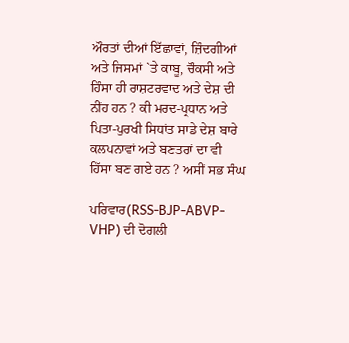ਔਰਤਾਂ ਦੀਆਂ ਇੱਛਾਵਾਂ, ਜ਼ਿੰਦਗੀਆਂ ਅਤੇ ਜਿਸਮਾਂ `ਤੇ ਕਾਬੂ, ਚੌਕਸੀ ਅਤੇ ਹਿੰਸਾ ਹੀ ਰਾਸ਼ਟਰਵਾਦ ਅਤੇ ਦੇਸ਼ ਦੀ ਨੀਂਹ ਹਨ ? ਕੀ ਮਰਦ-ਪ੍ਰਧਾਨ ਅਤੇ ਪਿਤਾ-ਪੁਰਖੀ ਸਿਧਾਂਤ ਸਾਡੇ ਦੇਸ਼ ਬਾਰੇ ਕਲਪਨਾਵਾਂ ਅਤੇ ਬਣਤਰਾਂ ਦਾ ਵੀ ਹਿੱਸਾ ਬਣ ਗਏ ਹਨ ? ਅਸੀਂ ਸਭ ਸੰਘ

ਪਰਿਵਾਰ(RSS-BJP-ABVP-VHP) ਦੀ ਦੋਗਲੀ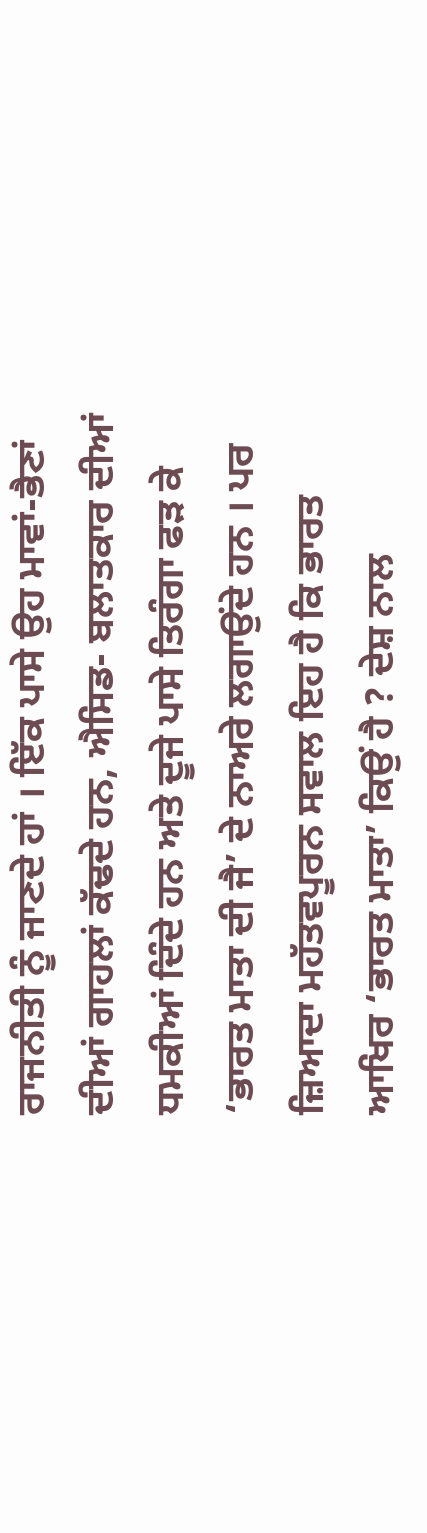ਰਾਜਨੀਤੀ ਨੂੰ ਜਾਣਦੇ ਹਾਂ । ਇੱਕ ਪਾਸੇ ਉਹ ਮਾਵਾਂ-ਭੈਣਾਂ ਦੀਆਂ ਗਾਹਲਾਂ ਕੱਢਦੇ ਹਨ, ਐਸਿਡ- ਬਲਾਤਕਾਰ ਦੀਆਂ ਧਮਕੀਆਂ ਦਿੰਦੇ ਹਨ ਅਤੇ ਦੂਜੇ ਪਾਸੇ ਤਿਰੰਗਾ ਫੜ ਕੇ ‘ਭਾਰਤ ਮਾਤਾ ਦੀ ਜੈ’ ਦੇ ਨਾਅਰੇ ਲਗਾਉਂਦੇ ਹਨ । ਪਰ ਜ਼ਿਆਦਾ ਮਹੱਤਵਪੂਰਨ ਸਵਾਲ ਇਹ ਹੈ ਕਿ ਭਾਰਤ ਆਖਿਰ ‘ਭਾਰਤ ਮਾਤਾ’ ਕਿਉਂ ਹੈ ? ਦੇਸ਼ ਨਾਲ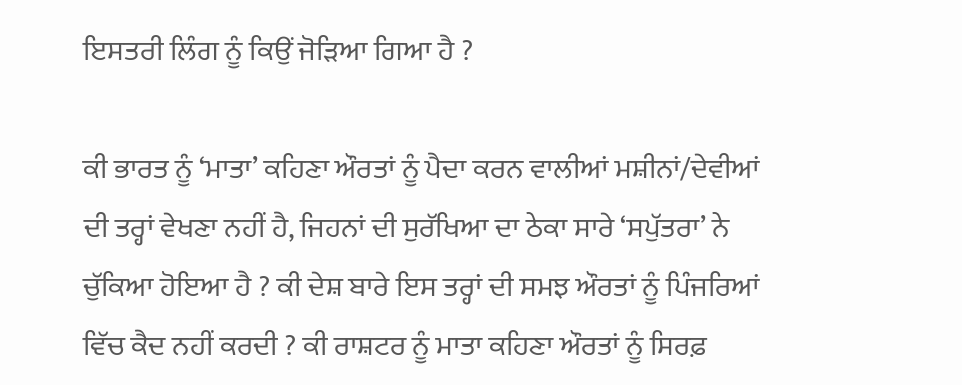ਇਸਤਰੀ ਲਿੰਗ ਨੂੰ ਕਿਉਂ ਜੋੜਿਆ ਗਿਆ ਹੈ ?

ਕੀ ਭਾਰਤ ਨੂੰ ‘ਮਾਤਾ’ ਕਹਿਣਾ ਔਰਤਾਂ ਨੂੰ ਪੈਦਾ ਕਰਨ ਵਾਲੀਆਂ ਮਸ਼ੀਨਾਂ/ਦੇਵੀਆਂ ਦੀ ਤਰ੍ਹਾਂ ਵੇਖਣਾ ਨਹੀਂ ਹੈ, ਜਿਹਨਾਂ ਦੀ ਸੁਰੱਖਿਆ ਦਾ ਠੇਕਾ ਸਾਰੇ ‘ਸਪੁੱਤਰਾ’ ਨੇ ਚੁੱਕਿਆ ਹੋਇਆ ਹੈ ? ਕੀ ਦੇਸ਼ ਬਾਰੇ ਇਸ ਤਰ੍ਹਾਂ ਦੀ ਸਮਝ ਔਰਤਾਂ ਨੂੰ ਪਿੰਜਰਿਆਂ ਵਿੱਚ ਕੈਦ ਨਹੀਂ ਕਰਦੀ ? ਕੀ ਰਾਸ਼ਟਰ ਨੂੰ ਮਾਤਾ ਕਹਿਣਾ ਔਰਤਾਂ ਨੂੰ ਸਿਰਫ਼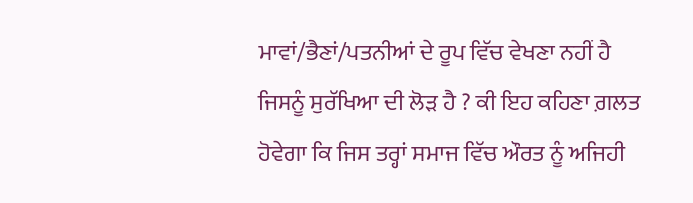ਮਾਵਾਂ/ਭੈਣਾਂ/ਪਤਨੀਆਂ ਦੇ ਰੂਪ ਵਿੱਚ ਵੇਖਣਾ ਨਹੀਂ ਹੈ ਜਿਸਨੂੰ ਸੁਰੱਖਿਆ ਦੀ ਲੋੜ ਹੈ ? ਕੀ ਇਹ ਕਹਿਣਾ ਗ਼ਲਤ ਹੋਵੇਗਾ ਕਿ ਜਿਸ ਤਰ੍ਹਾਂ ਸਮਾਜ ਵਿੱਚ ਔਰਤ ਨੂੰ ਅਜਿਹੀ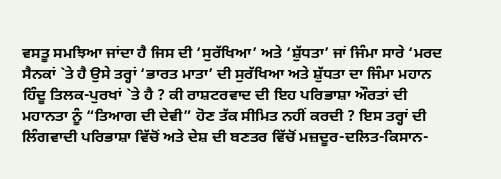ਵਸਤੂ ਸਮਝਿਆ ਜਾਂਦਾ ਹੈ ਜਿਸ ਦੀ ‘ਸੁਰੱਖਿਆ’ ਅਤੇ ‘ਸ਼ੁੱਧਤਾ’ ਜਾਂ ਜਿੰਮਾ ਸਾਰੇ ‘ਮਰਦ ਸੈਨਕਾਂ `ਤੇ ਹੈ ਉਸੇ ਤਰ੍ਹਾਂ ‘ਭਾਰਤ ਮਾਤਾ’ ਦੀ ਸੁਰੱਖਿਆ ਅਤੇ ਸ਼ੁੱਧਤਾ ਦਾ ਜਿੰਮਾ ਮਹਾਨ ਹਿੰਦੂ ਤਿਲਕ-ਪੁਰਖਾਂ `ਤੇ ਹੈ ? ਕੀ ਰਾਸ਼ਟਰਵਾਦ ਦੀ ਇਹ ਪਰਿਭਾਸ਼ਾ ਔਰਤਾਂ ਦੀ ਮਹਾਨਤਾ ਨੂੰ “ਤਿਆਗ ਦੀ ਦੇਵੀ” ਹੋਣ ਤੱਕ ਸੀਮਿਤ ਨਹੀਂ ਕਰਦੀ ? ਇਸ ਤਰ੍ਹਾਂ ਦੀ ਲਿੰਗਵਾਦੀ ਪਰਿਭਾਸ਼ਾ ਵਿੱਚੋਂ ਅਤੇ ਦੇਸ਼ ਦੀ ਬਣਤਰ ਵਿੱਚੋਂ ਮਜ਼ਦੂਰ-ਦਲਿਤ-ਕਿਸਾਨ-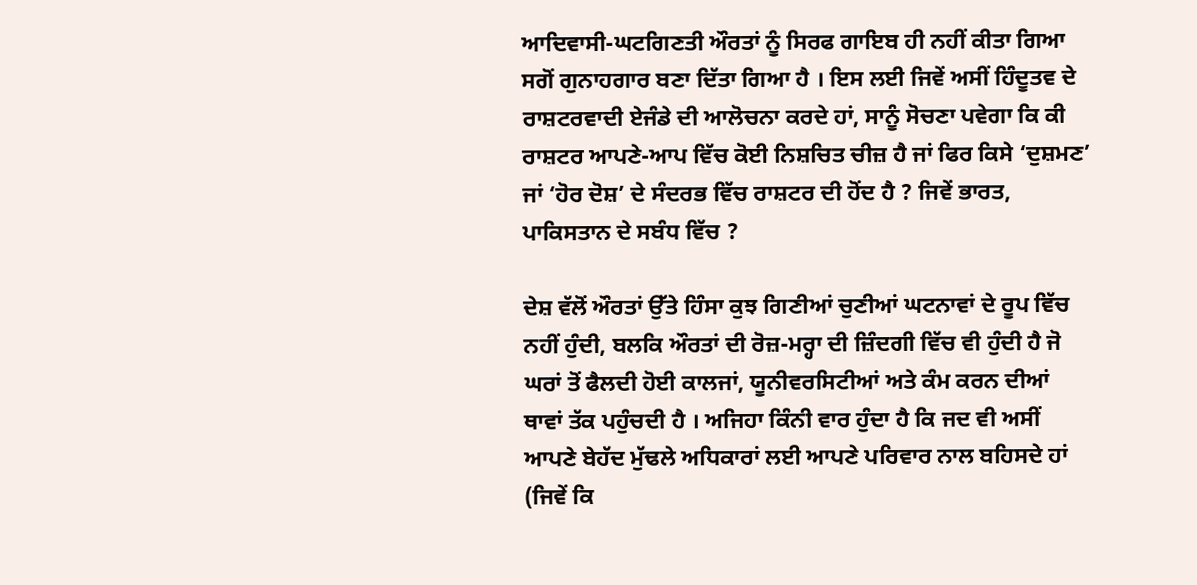ਆਦਿਵਾਸੀ-ਘਟਗਿਣਤੀ ਔਰਤਾਂ ਨੂੰ ਸਿਰਫ ਗਾਇਬ ਹੀ ਨਹੀਂ ਕੀਤਾ ਗਿਆ ਸਗੋਂ ਗੁਨਾਹਗਾਰ ਬਣਾ ਦਿੱਤਾ ਗਿਆ ਹੈ । ਇਸ ਲਈ ਜਿਵੇਂ ਅਸੀਂ ਹਿੰਦੂਤਵ ਦੇ ਰਾਸ਼ਟਰਵਾਦੀ ਏਜੰਡੇ ਦੀ ਆਲੋਚਨਾ ਕਰਦੇ ਹਾਂ, ਸਾਨੂੰ ਸੋਚਣਾ ਪਵੇਗਾ ਕਿ ਕੀ ਰਾਸ਼ਟਰ ਆਪਣੇ-ਆਪ ਵਿੱਚ ਕੋਈ ਨਿਸ਼ਚਿਤ ਚੀਜ਼ ਹੈ ਜਾਂ ਫਿਰ ਕਿਸੇ ‘ਦੁਸ਼ਮਣ’ ਜਾਂ ‘ਹੋਰ ਦੋਸ਼’ ਦੇ ਸੰਦਰਭ ਵਿੱਚ ਰਾਸ਼ਟਰ ਦੀ ਹੋਂਦ ਹੈ ? ਜਿਵੇਂ ਭਾਰਤ, ਪਾਕਿਸਤਾਨ ਦੇ ਸਬੰਧ ਵਿੱਚ ?

ਦੇਸ਼ ਵੱਲੋਂ ਔਰਤਾਂ ਉੱਤੇ ਹਿੰਸਾ ਕੁਝ ਗਿਣੀਆਂ ਚੁਣੀਆਂ ਘਟਨਾਵਾਂ ਦੇ ਰੂਪ ਵਿੱਚ ਨਹੀਂ ਹੁੰਦੀ, ਬਲਕਿ ਔਰਤਾਂ ਦੀ ਰੋਜ਼-ਮਰ੍ਹਾ ਦੀ ਜ਼ਿੰਦਗੀ ਵਿੱਚ ਵੀ ਹੁੰਦੀ ਹੈ ਜੋ ਘਰਾਂ ਤੋਂ ਫੈਲਦੀ ਹੋਈ ਕਾਲਜਾਂ, ਯੂਨੀਵਰਸਿਟੀਆਂ ਅਤੇ ਕੰਮ ਕਰਨ ਦੀਆਂ ਥਾਵਾਂ ਤੱਕ ਪਹੁੰਚਦੀ ਹੈ । ਅਜਿਹਾ ਕਿੰਨੀ ਵਾਰ ਹੁੰਦਾ ਹੈ ਕਿ ਜਦ ਵੀ ਅਸੀਂ ਆਪਣੇ ਬੇਹੱਦ ਮੁੱਢਲੇ ਅਧਿਕਾਰਾਂ ਲਈ ਆਪਣੇ ਪਰਿਵਾਰ ਨਾਲ ਬਹਿਸਦੇ ਹਾਂ (ਜਿਵੇਂ ਕਿ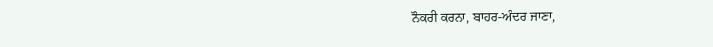ਨੌਕਰੀ ਕਰਨਾ, ਬਾਹਰ-ਅੰਦਰ ਜਾਣਾ,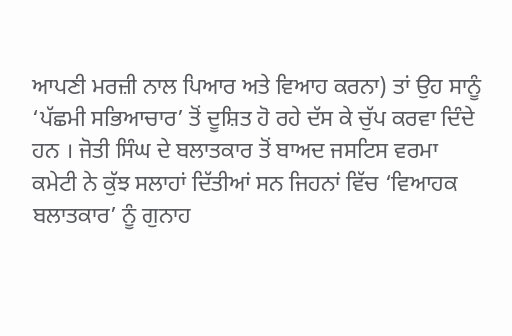ਆਪਣੀ ਮਰਜ਼ੀ ਨਾਲ ਪਿਆਰ ਅਤੇ ਵਿਆਹ ਕਰਨਾ) ਤਾਂ ਉਹ ਸਾਨੂੰ ‘ਪੱਛਮੀ ਸਭਿਆਚਾਰ’ ਤੋਂ ਦੂਸ਼ਿਤ ਹੋ ਰਹੇ ਦੱਸ ਕੇ ਚੁੱਪ ਕਰਵਾ ਦਿੰਦੇ ਹਨ । ਜੋਤੀ ਸਿੰਘ ਦੇ ਬਲਾਤਕਾਰ ਤੋਂ ਬਾਅਦ ਜਸਟਿਸ ਵਰਮਾ ਕਮੇਟੀ ਨੇ ਕੁੱਝ ਸਲਾਹਾਂ ਦਿੱਤੀਆਂ ਸਨ ਜਿਹਨਾਂ ਵਿੱਚ ‘ਵਿਆਹਕ ਬਲਾਤਕਾਰ’ ਨੂੰ ਗੁਨਾਹ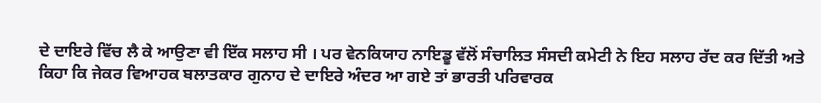ਦੇ ਦਾਇਰੇ ਵਿੱਚ ਲੈ ਕੇ ਆਉਣਾ ਵੀ ਇੱਕ ਸਲਾਹ ਸੀ । ਪਰ ਵੇਨਕਿਯਾਹ ਨਾਇਡੂ ਵੱਲੋਂ ਸੰਚਾਲਿਤ ਸੰਸਦੀ ਕਮੇਟੀ ਨੇ ਇਹ ਸਲਾਹ ਰੱਦ ਕਰ ਦਿੱਤੀ ਅਤੇ ਕਿਹਾ ਕਿ ਜੇਕਰ ਵਿਆਹਕ ਬਲਾਤਕਾਰ ਗੁਨਾਹ ਦੇ ਦਾਇਰੇ ਅੰਦਰ ਆ ਗਏ ਤਾਂ ਭਾਰਤੀ ਪਰਿਵਾਰਕ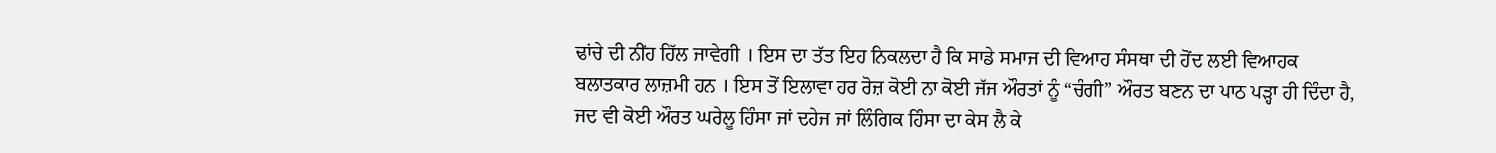ਢਾਂਚੇ ਦੀ ਨੀਂਹ ਹਿੱਲ ਜਾਵੇਗੀ । ਇਸ ਦਾ ਤੱਤ ਇਹ ਨਿਕਲਦਾ ਹੈ ਕਿ ਸਾਡੇ ਸਮਾਜ ਦੀ ਵਿਆਹ ਸੰਸਥਾ ਦੀ ਹੋਂਦ ਲਈ ਵਿਆਹਕ ਬਲਾਤਕਾਰ ਲਾਜ਼ਮੀ ਹਨ । ਇਸ ਤੋਂ ਇਲਾਵਾ ਹਰ ਰੋਜ਼ ਕੋਈ ਨਾ ਕੋਈ ਜੱਜ ਔਰਤਾਂ ਨੂੰ “ਚੰਗੀ” ਔਰਤ ਬਣਨ ਦਾ ਪਾਠ ਪੜ੍ਹਾ ਹੀ ਦਿੰਦਾ ਹੈ, ਜਦ ਵੀ ਕੋਈ ਔਰਤ ਘਰੇਲੂ ਹਿੰਸਾ ਜਾਂ ਦਹੇਜ ਜਾਂ ਲਿੰਗਿਕ ਹਿੰਸਾ ਦਾ ਕੇਸ ਲੈ ਕੇ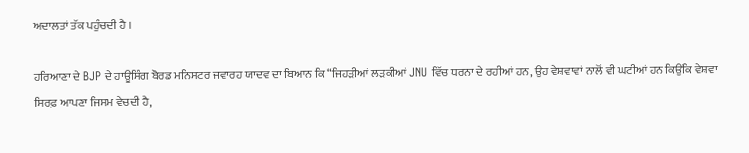ਅਦਾਲਤਾਂ ਤੱਕ ਪਹੁੰਚਦੀ ਹੈ ।

ਹਰਿਆਣਾ ਦੇ BJP ਦੇ ਹਾਊਸਿੰਗ ਬੋਰਡ ਮਨਿਸਟਰ ਜਵਾਰਹ ਯਾਦਵ ਦਾ ਬਿਆਨ ਕਿ “ਜਿਹੜੀਆਂ ਲੜਕੀਆਂ JNU ਵਿੱਚ ਧਰਨਾ ਦੇ ਰਹੀਆਂ ਹਨ, ਉਹ ਵੇਸ਼ਵਾਵਾਂ ਨਾਲੋਂ ਵੀ ਘਟੀਆਂ ਹਨ ਕਿਉਂਕਿ ਵੇਸ਼ਵਾ ਸਿਰਫ਼ ਆਪਣਾ ਜਿਸਮ ਵੇਚਦੀ ਹੈ,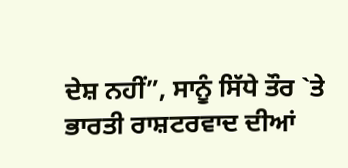ਦੇਸ਼ ਨਹੀਂ”, ਸਾਨੂੰ ਸਿੱਧੇ ਤੌਰ `ਤੇ ਭਾਰਤੀ ਰਾਸ਼ਟਰਵਾਦ ਦੀਆਂ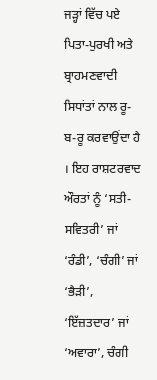ਜੜ੍ਹਾਂ ਵਿੱਚ ਪਏ ਪਿਤਾ-ਪੁਰਖੀ ਅਤੇ ਬ੍ਰਾਹਮਣਵਾਦੀ ਸਿਧਾਂਤਾਂ ਨਾਲ ਰੂ-ਬ-ਰੂ ਕਰਵਾਉਂਦਾ ਹੈ । ਇਹ ਰਾਸ਼ਟਰਵਾਦ ਔਰਤਾਂ ਨੂੰ ‘ਸਤੀ-ਸਵਿਤਰੀ’ ਜਾਂ ‘ਰੰਡੀ’, ‘ਚੰਗੀ’ ਜਾਂ ‘ਭੈੜੀ’, ‘ਇੱਜ਼ਤਦਾਰ’ ਜਾਂ ‘ਅਵਾਰਾ’, ਚੰਗੀ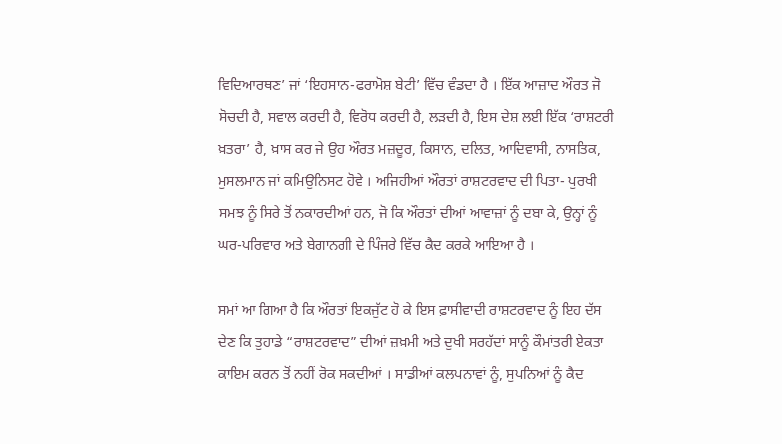ਵਿਦਿਆਰਥਣ’ ਜਾਂ ‘ਇਹਸਾਨ-ਫਰਾਮੋਸ਼ ਬੇਟੀ’ ਵਿੱਚ ਵੰਡਦਾ ਹੈ । ਇੱਕ ਆਜ਼ਾਦ ਔਰਤ ਜੋ ਸੋਚਦੀ ਹੈ, ਸਵਾਲ ਕਰਦੀ ਹੈ, ਵਿਰੋਧ ਕਰਦੀ ਹੈ, ਲੜਦੀ ਹੈ, ਇਸ ਦੇਸ਼ ਲਈ ਇੱਕ ‘ਰਾਸ਼ਟਰੀ ਖ਼ਤਰਾ’ ਹੈ, ਖ਼ਾਸ ਕਰ ਜੇ ਉਹ ਔਰਤ ਮਜ਼ਦੂਰ, ਕਿਸਾਨ, ਦਲਿਤ, ਆਦਿਵਾਸੀ, ਨਾਸਤਿਕ, ਮੁਸਲਮਾਨ ਜਾਂ ਕਮਿਉਨਿਸਟ ਹੋਵੇ । ਅਜਿਹੀਆਂ ਔਰਤਾਂ ਰਾਸ਼ਟਰਵਾਦ ਦੀ ਪਿਤਾ- ਪੁਰਖੀ ਸਮਝ ਨੂੰ ਸਿਰੇ ਤੋਂ ਨਕਾਰਦੀਆਂ ਹਨ, ਜੋ ਕਿ ਔਰਤਾਂ ਦੀਆਂ ਆਵਾਜ਼ਾਂ ਨੂੰ ਦਬਾ ਕੇ, ਉਨ੍ਹਾਂ ਨੂੰ ਘਰ-ਪਰਿਵਾਰ ਅਤੇ ਬੇਗਾਨਗੀ ਦੇ ਪਿੰਜਰੇ ਵਿੱਚ ਕੈਦ ਕਰਕੇ ਆਇਆ ਹੈ ।

ਸਮਾਂ ਆ ਗਿਆ ਹੈ ਕਿ ਔਰਤਾਂ ਇਕਜੁੱਟ ਹੋ ਕੇ ਇਸ ਫ਼ਾਸੀਵਾਦੀ ਰਾਸ਼ਟਰਵਾਦ ਨੂੰ ਇਹ ਦੱਸ ਦੇਣ ਕਿ ਤੁਹਾਡੇ “ਰਾਸ਼ਟਰਵਾਦ” ਦੀਆਂ ਜ਼ਖ਼ਮੀ ਅਤੇ ਦੁਖੀ ਸਰਹੱਦਾਂ ਸਾਨੂੰ ਕੌਮਾਂਤਰੀ ਏਕਤਾ ਕਾਇਮ ਕਰਨ ਤੋਂ ਨਹੀਂ ਰੋਕ ਸਕਦੀਆਂ । ਸਾਡੀਆਂ ਕਲਪਨਾਵਾਂ ਨੂੰ, ਸੁਪਨਿਆਂ ਨੂੰ ਕੈਦ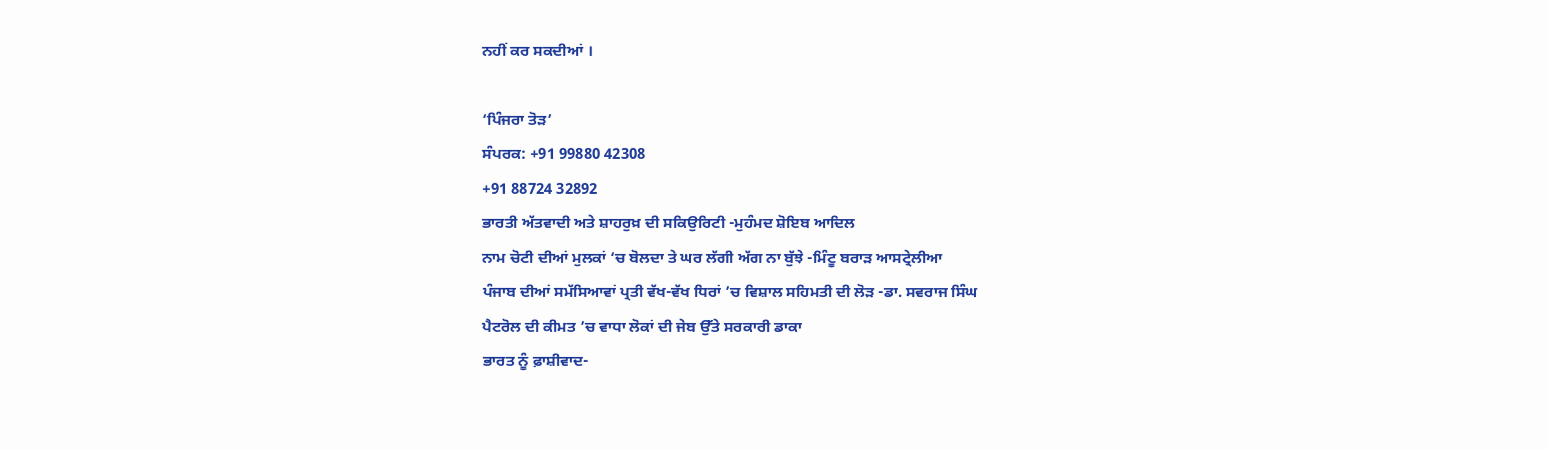ਨਹੀਂ ਕਰ ਸਕਦੀਆਂ ।

‘ਪਿੰਜਰਾ ਤੋੜ’
ਸੰਪਰਕ: +91 99880 42308
+91 88724 32892
ਭਾਰਤੀ ਅੱਤਵਾਦੀ ਅਤੇ ਸ਼ਾਹਰੁਖ਼ ਦੀ ਸਕਿਉਰਿਟੀ -ਮੁਹੰਮਦ ਸ਼ੋਇਬ ਆਦਿਲ
ਨਾਮ ਚੋਟੀ ਦੀਆਂ ਮੁਲਕਾਂ ‘ਚ ਬੋਲਦਾ ਤੇ ਘਰ ਲੱਗੀ ਅੱਗ ਨਾ ਬੁੱਝੇ -ਮਿੰਟੂ ਬਰਾੜ ਆਸਟ੍ਰੇਲੀਆ
ਪੰਜਾਬ ਦੀਆਂ ਸਮੱਸਿਆਵਾਂ ਪ੍ਰਤੀ ਵੱਖ-ਵੱਖ ਧਿਰਾਂ ’ਚ ਵਿਸ਼ਾਲ ਸਹਿਮਤੀ ਦੀ ਲੋੜ -ਡਾ. ਸਵਰਾਜ ਸਿੰਘ
ਪੈਟਰੋਲ ਦੀ ਕੀਮਤ ’ਚ ਵਾਧਾ ਲੋਕਾਂ ਦੀ ਜੇਬ ਉੱਤੇ ਸਰਕਾਰੀ ਡਾਕਾ
ਭਾਰਤ ਨੂੰ ਫ਼ਾਸ਼ੀਵਾਦ-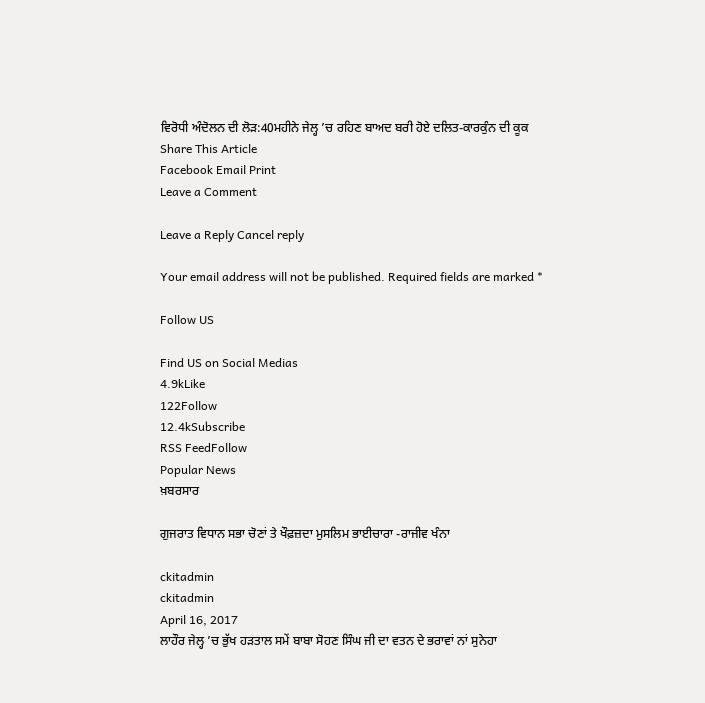ਵਿਰੋਧੀ ਅੰਦੋਲਨ ਦੀ ਲੋੜ:40ਮਹੀਨੇ ਜੇਲ੍ਹ ’ਚ ਰਹਿਣ ਬਾਅਦ ਬਰੀ ਹੋਏ ਦਲਿਤ-ਕਾਰਕੁੰਨ ਦੀ ਕੂਕ
Share This Article
Facebook Email Print
Leave a Comment

Leave a Reply Cancel reply

Your email address will not be published. Required fields are marked *

Follow US

Find US on Social Medias
4.9kLike
122Follow
12.4kSubscribe
RSS FeedFollow
Popular News
ਖ਼ਬਰਸਾਰ

ਗੁਜਰਾਤ ਵਿਧਾਨ ਸਭਾ ਚੋਣਾਂ ਤੇ ਖੌਫ਼ਜ਼ਦਾ ਮੁਸਲਿਮ ਭਾਈਚਾਰਾ -ਰਾਜੀਵ ਖੰਨਾ

ckitadmin
ckitadmin
April 16, 2017
ਲਾਹੌਰ ਜੇਲ੍ਹ ’ਚ ਭੁੱਖ ਹੜਤਾਲ ਸਮੇਂ ਬਾਬਾ ਸੋਹਣ ਸਿੰਘ ਜੀ ਦਾ ਵਤਨ ਦੇ ਭਰਾਵਾਂ ਨਾਂ ਸੁਨੇਹਾ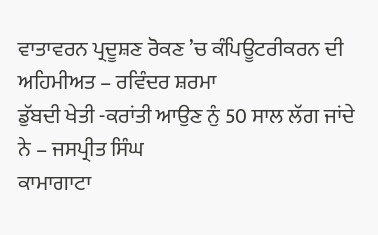ਵਾਤਾਵਰਨ ਪ੍ਰਦੂਸ਼ਣ ਰੋਕਣ ’ਚ ਕੰਪਿਊਟਰੀਕਰਨ ਦੀ ਅਹਿਮੀਅਤ – ਰਵਿੰਦਰ ਸ਼ਰਮਾ
ਡੁੱਬਦੀ ਖੇਤੀ -ਕਰਾਂਤੀ ਆਉਣ ਨੁੰ 50 ਸਾਲ ਲੱਗ ਜਾਂਦੇ ਨੇ – ਜਸਪ੍ਰੀਤ ਸਿੰਘ
ਕਾਮਾਗਾਟਾ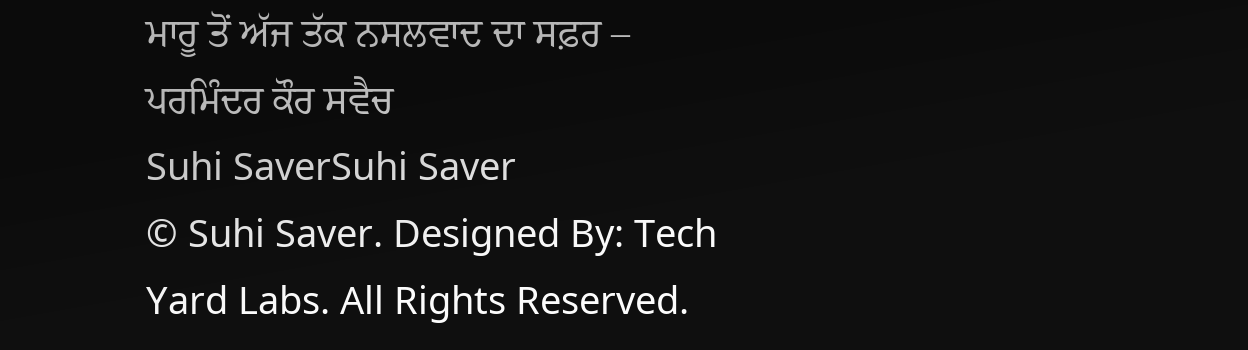ਮਾਰੂ ਤੋਂ ਅੱਜ ਤੱਕ ਨਸਲਵਾਦ ਦਾ ਸਫ਼ਰ – ਪਰਮਿੰਦਰ ਕੌਰ ਸਵੈਚ
Suhi SaverSuhi Saver
© Suhi Saver. Designed By: Tech Yard Labs. All Rights Reserved.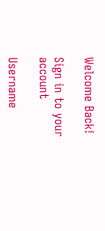Welcome Back!

Sign in to your account

Username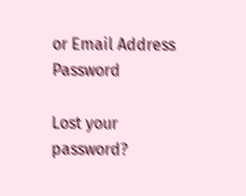or Email Address
Password

Lost your password?